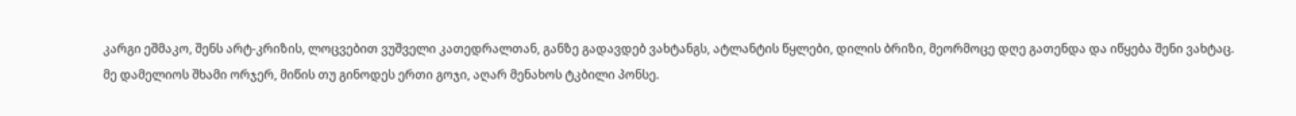კარგი ეშმაკო, შენს არტ-კრიზის, ლოცვებით ვუშველი კათედრალთან, განზე გადავდებ ვახტანგს, ატლანტის წყლები, დილის ბრიზი, მეორმოცე დღე გათენდა და იწყება შენი ვახტაც.
მე დამელიოს შხამი ორჯერ, მიწის თუ გინოდეს ერთი გოჯი, აღარ მენახოს ტკბილი პონსე.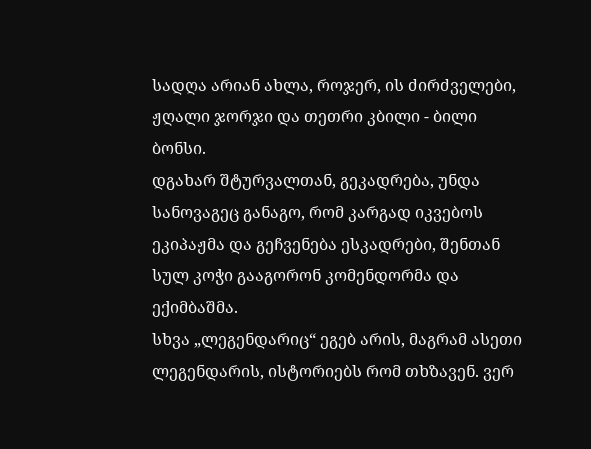სადღა არიან ახლა, როჯერ, ის ძირძველები, ჟღალი ჯორჯი და თეთრი კბილი - ბილი ბონსი.
დგახარ შტურვალთან, გეკადრება, უნდა სანოვაგეც განაგო, რომ კარგად იკვებოს ეკიპაჟმა და გეჩვენება ესკადრები, შენთან სულ კოჭი გააგორონ კომენდორმა და ექიმბაშმა.
სხვა „ლეგენდარიც“ ეგებ არის, მაგრამ ასეთი ლეგენდარის, ისტორიებს რომ თხზავენ. ვერ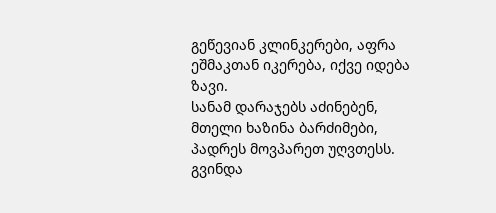გეწევიან კლინკერები, აფრა ეშმაკთან იკერება, იქვე იდება ზავი.
სანამ დარაჯებს აძინებენ, მთელი ხაზინა ბარძიმები, პადრეს მოვპარეთ უღვთესს. გვინდა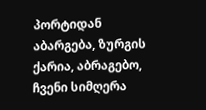პორტიდან აბარგება, ზურგის ქარია, აბრაგებო, ჩვენი სიმღერა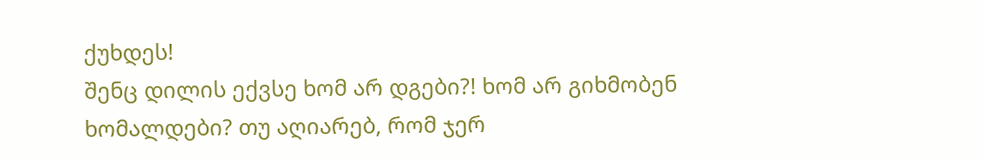ქუხდეს!
შენც დილის ექვსე ხომ არ დგები?! ხომ არ გიხმობენ ხომალდები? თუ აღიარებ, რომ ჯერ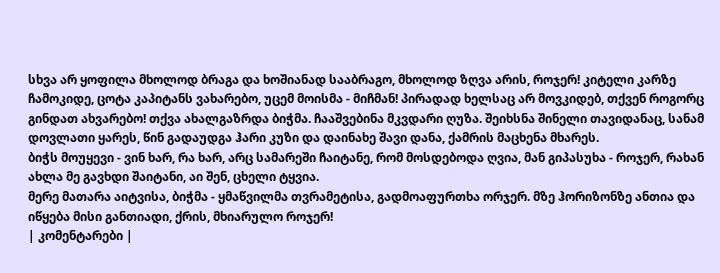სხვა არ ყოფილა მხოლოდ ბრაგა და ხოშიანად სააბრაგო, მხოლოდ ზღვა არის, როჯერ! კიტელი კარზე ჩამოკიდე, ცოტა კაპიტანს ვახარებო, უცემ მოისმა - მიჩმან! პირადად ხელსაც არ მოვკიდებ, თქვენ როგორც გინდათ ახვარებო! თქვა ახალგაზრდა ბიჭმა. ჩააშვებინა მკვდარი ღუზა. შეიხსნა შინელი თავიდანაც, სანამ დოვლათი ყარეს, წინ გადაუდგა ჰარი კუზი და დაინახე შავი დანა, ქამრის მაცხენა მხარეს.
ბიჭს მოუყევი - ვინ ხარ, რა ხარ, არც სამარეში ჩაიტანე, რომ მოსდებოდა ღვია, მან გიპასუხა - როჯერ, რახან ახლა მე გავხდი შაიტანი, აი შენ, ცხელი ტყვია.
მერე მათარა აიტვისა, ბიჭმა - ყმაწვილმა თვრამეტისა, გადმოაფურთხა ორჯერ. მზე ჰორიზონზე ანთია და იწყება მისი განთიადი, ქრის, მხიარულო როჯერ!
| კომენტარები |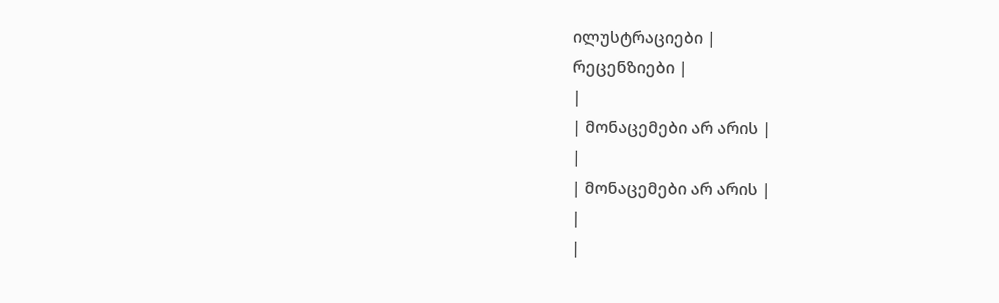ილუსტრაციები |
რეცენზიები |
|
| მონაცემები არ არის |
|
| მონაცემები არ არის |
|
|